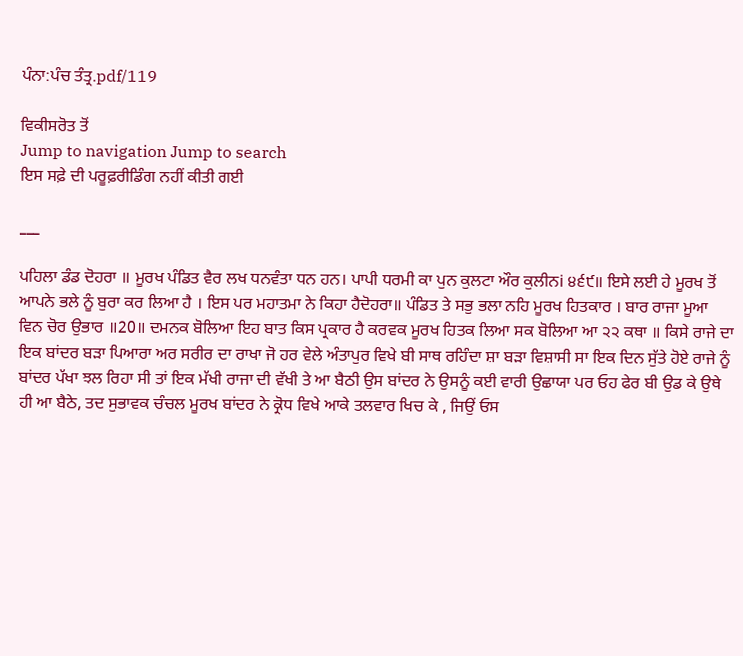ਪੰਨਾ:ਪੰਚ ਤੰਤ੍ਰ.pdf/119

ਵਿਕੀਸਰੋਤ ਤੋਂ
Jump to navigation Jump to search
ਇਸ ਸਫ਼ੇ ਦੀ ਪਰੂਫ਼ਰੀਡਿੰਗ ਨਹੀਂ ਕੀਤੀ ਗਈ

___

ਪਹਿਲਾ ਡੰਡ ਦੋਹਰਾ ॥ ਮੂਰਖ ਪੰਡਿਤ ਵੈਰ ਲਖ ਧਨਵੰਤਾ ਧਨ ਹਨ। ਪਾਪੀ ਧਰਮੀ ਕਾ ਪੁਨ ਕੁਲਟਾ ਔਰ ਕੁਲੀਨi ੪੬੯॥ ਇਸੇ ਲਈ ਹੇ ਮੂਰਖ ਤੋਂ ਆਪਨੇ ਭਲੇ ਨੂੰ ਬੁਰਾ ਕਰ ਲਿਆ ਹੈ । ਇਸ ਪਰ ਮਹਾਤਮਾ ਨੇ ਕਿਹਾ ਹੈਦੋਹਰਾ॥ ਪੰਡਿਤ ਤੇ ਸਭੁ ਭਲਾ ਨਹਿ ਮੂਰਖ ਹਿਤਕਾਰ । ਬਾਰ ਰਾਜਾ ਮੂਆ ਵਿਨ ਚੋਰ ਉਭਾਰ ॥20॥ ਦਮਨਕ ਬੋਲਿਆ ਇਹ ਬਾਤ ਕਿਸ ਪ੍ਰਕਾਰ ਹੈ ਕਰਵਕ ਮੂਰਖ ਹਿਤਕ ਲਿਆ ਸਕ ਬੋਲਿਆ ਆ ੨੨ ਕਥਾ ॥ ਕਿਸੇ ਰਾਜੇ ਦਾ ਇਕ ਬਾਂਦਰ ਬੜਾ ਪਿਆਰਾ ਅਰ ਸਰੀਰ ਦਾ ਰਾਖਾ ਜੋ ਹਰ ਵੇਲੇ ਅੰਤਾਪੁਰ ਵਿਖੇ ਬੀ ਸਾਥ ਰਹਿੰਦਾ ਸ਼ਾ ਬੜਾ ਵਿਸ਼ਾਸੀ ਸਾ ਇਕ ਦਿਨ ਸੁੱਤੇ ਹੋਏ ਰਾਜੇ ਨੂੰ ਬਾਂਦਰ ਪੱਖਾ ਝਲ ਰਿਹਾ ਸੀ ਤਾਂ ਇਕ ਮੱਖੀ ਰਾਜਾ ਦੀ ਵੱਖੀ ਤੇ ਆ ਬੈਠੀ ਉਸ ਬਾਂਦਰ ਨੇ ਉਸਨੂੰ ਕਈ ਵਾਰੀ ਉਛਾਯਾ ਪਰ ਓਹ ਫੇਰ ਬੀ ਉਡ ਕੇ ਉਥੇ ਹੀ ਆ ਬੈਠੇ, ਤਦ ਸੁਭਾਵਕ ਚੰਚਲ ਮੂਰਖ ਬਾਂਦਰ ਨੇ ਕ੍ਰੋਧ ਵਿਖੇ ਆਕੇ ਤਲਵਾਰ ਖਿਚ ਕੇ , ਜਿਉਂ ਓਸ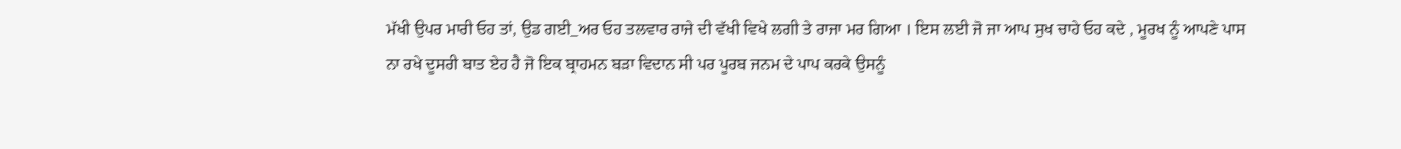ਮੱਖੀ ਉਪਰ ਮਾਰੀ ਓਹ ਤਾਂ, ਉਡ ਗਈ_ਅਰ ਓਹ ਤਲਵਾਰ ਰਾਜੇ ਦੀ ਵੱਖੀ ਵਿਖੇ ਲਗੀ ਤੇ ਰਾਜਾ ਮਰ ਗਿਆ । ਇਸ ਲਈ ਜੋ ਜਾ ਆਪ ਸੁਖ ਚਾਹੇ ਓਹ ਕਦੇ , ਮੂਰਖ ਨੂੰ ਆਪਣੇ ਪਾਸ ਨਾ ਰਖੇ ਦੂਸਰੀ ਬਾਤ ਏਹ ਹੈ ਜੋ ਇਕ ਬ੍ਰਾਹਮਨ ਬੜਾ ਵਿਦਾਨ ਸੀ ਪਰ ਪੂਰਬ ਜਨਮ ਦੇ ਪਾਪ ਕਰਕੇ ਉਸਨੂੰ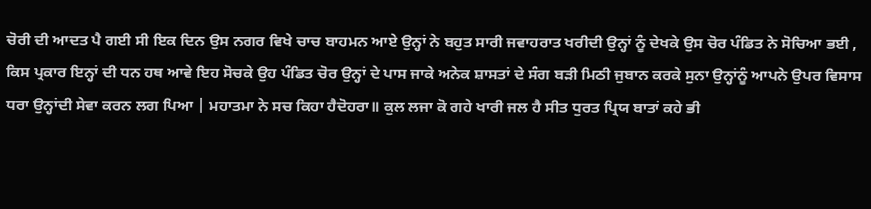ਚੋਰੀ ਦੀ ਆਦਤ ਪੈ ਗਈ ਸੀ ਇਕ ਦਿਨ ਉਸ ਨਗਰ ਵਿਖੇ ਚਾਚ ਬਾਹਮਨ ਆਏ ਉਨ੍ਹਾਂ ਨੇ ਬਹੁਤ ਸਾਰੀ ਜਵਾਹਰਾਤ ਖਰੀਦੀ ਉਨ੍ਹਾਂ ਨੂੰ ਦੇਖਕੇ ਉਸ ਚੋਰ ਪੰਡਿਤ ਨੇ ਸੋਚਿਆ ਭਈ , ਕਿਸ ਪ੍ਰਕਾਰ ਇਨ੍ਹਾਂ ਦੀ ਧਨ ਹਥ ਆਵੇ ਇਹ ਸੋਚਕੇ ਉਹ ਪੰਡਿਤ ਚੋਰ ਉਨ੍ਹਾਂ ਦੇ ਪਾਸ ਜਾਕੇ ਅਨੇਕ ਸ਼ਾਸਤਾਂ ਦੇ ਸੰਗ ਬੜੀ ਮਿਠੀ ਜੁਬਾਨ ਕਰਕੇ ਸੁਨਾ ਉਨ੍ਹਾਂਨੂੰ ਆਪਨੇ ਉਪਰ ਵਿਸਾਸ ਧਰਾ ਉਨ੍ਹਾਂਦੀ ਸੇਵਾ ਕਰਨ ਲਗ ਪਿਆ | ਮਹਾਤਮਾ ਨੇ ਸਚ ਕਿਹਾ ਹੈਦੋਹਰਾ॥ ਕੁਲ ਲਜਾ ਕੋ ਗਹੇ ਖਾਰੀ ਜਲ ਹੈ ਸੀਤ ਧੁਰਤ ਪ੍ਰਿਯ ਬਾਤਾਂ ਕਹੇ ਭੀ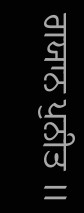ਗਯਾਨ ਪੁਨੀਤ ॥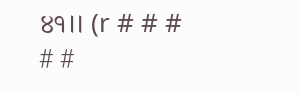੪੧॥ (r # # # # #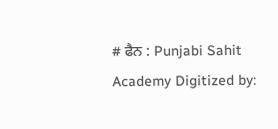# ਫੈਨ : Punjabi Sahit Academy Digitized by: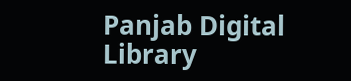Panjab Digital Library